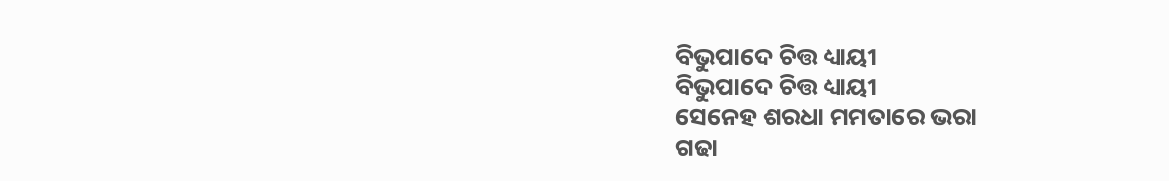ବିଭୁପାଦେ ଚିତ୍ତ ଧ୍ୟାୟୀ
ବିଭୁପାଦେ ଚିତ୍ତ ଧ୍ୟାୟୀ
ସେନେହ ଶରଧା ମମତାରେ ଭରା
ଗଢା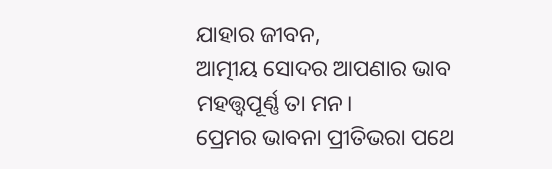ଯାହାର ଜୀବନ,
ଆତ୍ମୀୟ ସୋଦର ଆପଣାର ଭାବ
ମହତ୍ତ୍ୱପୂର୍ଣ୍ଣ ତା ମନ।
ପ୍ରେମର ଭାବନା ପ୍ରୀତିଭରା ପଥେ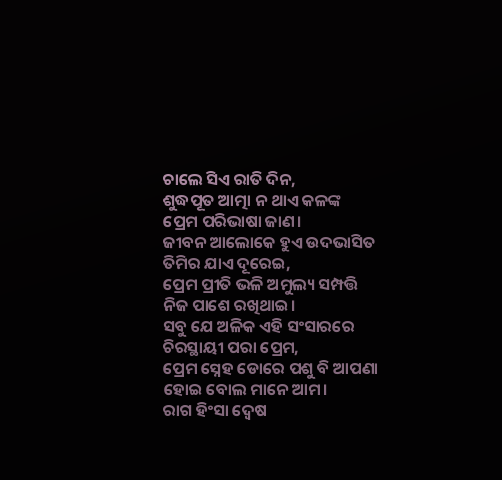ଚାଲେ ସିଏ ରାତି ଦିନ,
ଶୁଦ୍ଧପୂତ ଆତ୍ମା ନ ଥାଏ କଳଙ୍କ
ପ୍ରେମ ପରିଭାଷା ଜାଣ।
ଜୀବନ ଆଲୋକେ ହୁଏ ଉଦଭାସିତ
ତିମିର ଯାଏ ଦୂରେଇ,
ପ୍ରେମ ପ୍ରୀତି ଭଳି ଅମୁଲ୍ୟ ସମ୍ପତ୍ତି
ନିଜ ପାଶେ ରଖିଥାଇ।
ସବୁ ଯେ ଅଳିକ ଏହି ସଂସାରରେ
ଚିରସ୍ଥାୟୀ ପରା ପ୍ରେମ,
ପ୍ରେମ ସ୍ନେହ ଡୋରେ ପଶୁ ବି ଆପଣା
ହୋଇ ବୋଲ ମାନେ ଆମ।
ରାଗ ହିଂସା ଦ୍ଵେଷ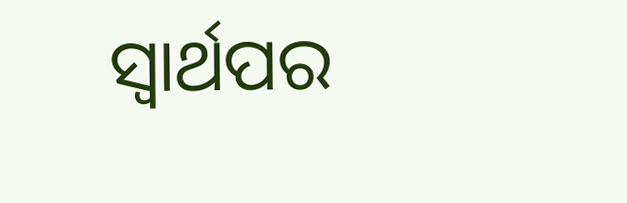ସ୍ଵାର୍ଥପର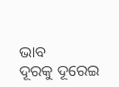ଭାବ
ଦୂରକୁ ଦୂରେଇ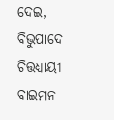ଦେଇ,
ବିଭୁପାଦେ ଚିତ୍ତଧ୍ୟାୟୀ ବାଇମନ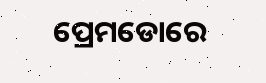ପ୍ରେମଡୋରେ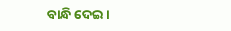ବାନ୍ଧି ଦେଇ ।